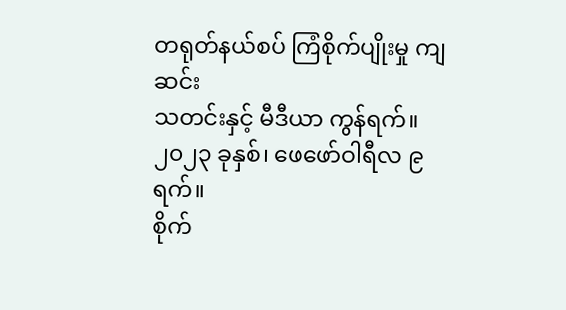တရုတ်နယ်စပ် ကြံစိုက်ပျိုးမှု ကျဆင်း
သတင်းနှင့် မီဒီယာ ကွန်ရက်။
၂၀၂၃ ခုနှစ်၊ ဖေဖော်ဝါရီလ ၉ ရက်။
စိုက်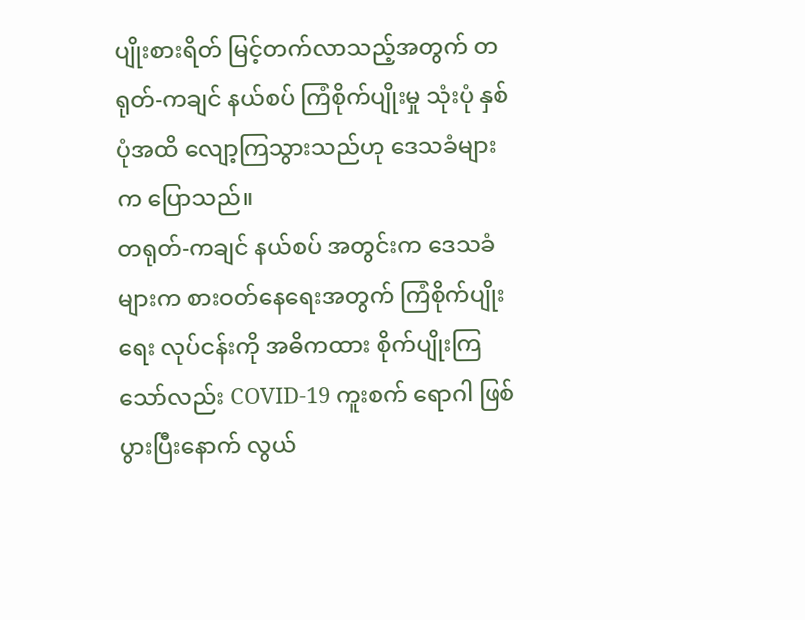ပျိုးစားရိတ် မြင့်တက်လာသည့်အတွက် တရုတ်-ကချင် နယ်စပ် ကြံစိုက်ပျိုးမှု သုံးပုံ နှစ်ပုံအထိ လျော့ကြသွားသည်ဟု ဒေသခံများက ပြောသည်။
တရုတ်-ကချင် နယ်စပ် အတွင်းက ဒေသခံများက စားဝတ်နေရေးအတွက် ကြံစိုက်ပျိုးရေး လုပ်ငန်းကို အဓိကထား စိုက်ပျိုးကြသော်လည်း COVID-19 ကူးစက် ရောဂါ ဖြစ်ပွားပြီးနောက် လွယ်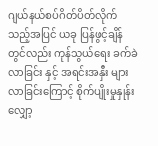ဂျယ်နယ်စပ်ဂိတ်ပိတ်လိုက်သည့်အပြင် ယခု ပြန်ဖွင့်ချိန်တွင်လည်း ကုန်သွယ်ရေး ခက်ခဲလာခြင်း နှင့် အရင်းအနှီး များလာခြင်းကြောင့် စိုက်ပျိုးမှုနှုန်း လျှော့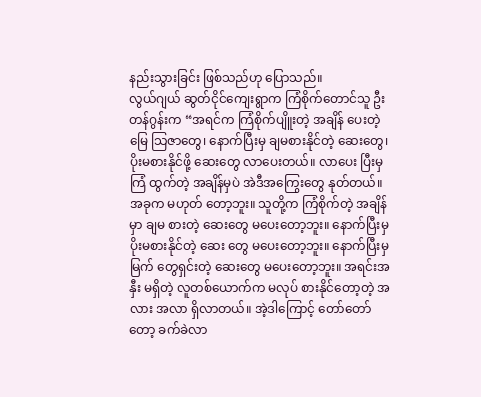နည်းသွားခြင်း ဖြစ်သည်ဟု ပြောသည်။
လွယ်ဂျယ် ဆွတ်ငိုင်ကျေးရွာက ကြံစိုက်တောင်သူ ဦးတန်ဂွန်းက “အရင်က ကြံစိုက်ပျိူးတဲ့ အချိန် ပေးတဲ့ မြေ သြဇာတွေ၊ နောက်ပြီးမှ ချမစားနိုင်တဲ့ ဆေးတွေ၊ ပိုးမစားနိုင်ဖို့ ဆေးတွေ လာပေးတယ်။ လာပေး ပြီးမှ ကြံ ထွက်တဲ့ အချိန်မှပဲ အဲဒီအကြွေးတွေ နုတ်တယ်။ အခုက မဟုတ် တော့ဘူး။ သူတို့က ကြံစိုက်တဲ့ အချိန်မှာ ချမ စားတဲ့ ဆေးတွေ မပေးတော့ဘူး။ နောက်ပြီးမှ ပိုးမစားနိုင်တဲ့ ဆေး တွေ မပေးတော့ဘူး။ နောက်ပြီးမှ မြက် တွေရှင်းတဲ့ ဆေးတွေ မပေးတော့ဘူး။ အရင်းအနှီး မရှိတဲ့ လူတစ်ယောက်က မလုပ် စားနိုင်တော့တဲ့ အလား အလာ ရှိလာတယ်။ အဲ့ဒါကြောင့် တော်တော်တော့ ခက်ခဲလာ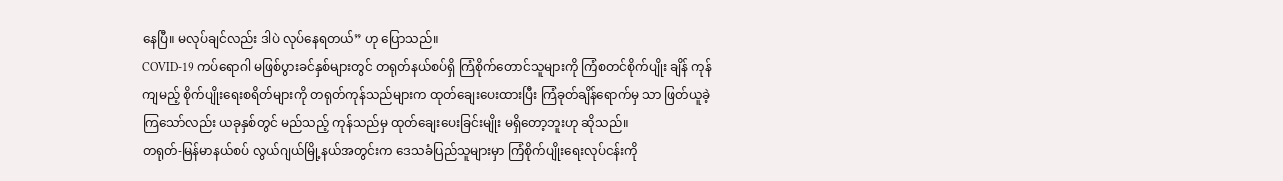နေပြီ။ မလုပ်ချင်လည်း ဒါပဲ လုပ်နေရတယ်” ဟု ပြောသည်။
COVID-19 ကပ်ရောဂါ မဖြစ်ပွားခင်နှစ်များတွင် တရုတ်နယ်စပ်ရှိ ကြံစိုက်တောင်သူများကို ကြံစတင်စိုက်ပျိုး ချိန် ကုန်ကျမည့် စိုက်ပျိုးရေးစရိတ်များကို တရုတ်ကုန်သည်များက ထုတ်ချေးပေးထားပြီး ကြံခုတ်ချိန်ရောက်မှ သာ ဖြတ်ယူခဲ့ကြသော်လည်း ယခုနှစ်တွင် မည်သည့် ကုန်သည်မှ ထုတ်ချေးပေးခြင်းမျိုး မရှိတော့ဘူးဟု ဆိုသည်။
တရုတ်-မြန်မာနယ်စပ် လွယ်ဂျယ်မြို့နယ်အတွင်းက ဒေသခံပြည်သူများမှာ ကြံစိုက်ပျိုးရေးလုပ်ငန်းကို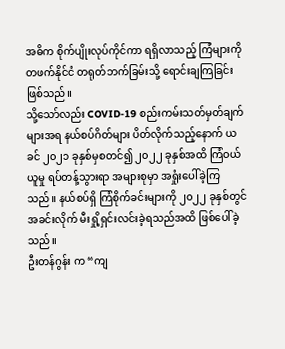အဓိက စိုက်ပျိုးလုပ်ကိုင်ကာ ရရှိလာသည့် ကြံများကို တဖက်နိုင်ငံ တရုတ်ဘက်ခြမ်းသို့ ရောင်းချကြခြင်း ဖြစ်သည်။
သို့သော်လည်း COVID-19 စည်းကမ်းသတ်မှတ်ချက်များအရ နယ်စပ်ဂိတ်များ ပိတ်လိုက်သည့်နောက် ယခင် ၂၀၂၁ ခုနှစ်မှစတင်၍ ၂၀၂၂ ခုနှစ်အထိ ကြံဝယ်ယူမှု ရပ်တန့်သွားရာ အများစုမှာ အရှုံးပေါ်ခဲ့ကြသည်။ နယ်စပ်ရှိ ကြံစိုက်ခင်းများကို ၂၀၂၂ ခုနှစ်တွင် အခင်းလိုက် မီးရှို့ရှင်းလင်းခဲ့ရသည်အထိ ဖြစ်ပေါ်ခဲ့သည်။
ဦးတန်ဂွန်း က “ကျ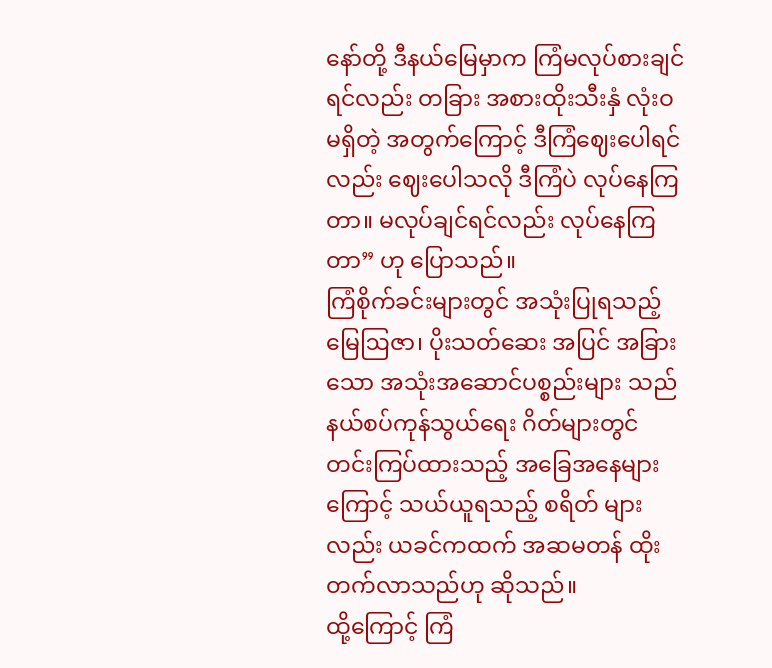နော်တို့ ဒီနယ်မြေမှာက ကြံမလုပ်စားချင်ရင်လည်း တခြား အစားထိုးသီးနှံ လုံးဝမရှိတဲ့ အတွက်ကြောင့် ဒီကြံဈေးပေါရင်လည်း ဈေးပေါသလို ဒီကြံပဲ လုပ်နေကြတာ။ မလုပ်ချင်ရင်လည်း လုပ်နေကြ တာ” ဟု ပြောသည်။
ကြံစိုက်ခင်းများတွင် အသုံးပြုရသည့် မြေဩဇာ၊ ပိုးသတ်ဆေး အပြင် အခြားသော အသုံးအဆောင်ပစ္စည်းများ သည် နယ်စပ်ကုန်သွယ်ရေး ဂိတ်များတွင် တင်းကြပ်ထားသည့် အခြေအနေများကြောင့် သယ်ယူရသည့် စရိတ် များလည်း ယခင်ကထက် အဆမတန် ထိုးတက်လာသည်ဟု ဆိုသည်။
ထို့ကြောင့် ကြံ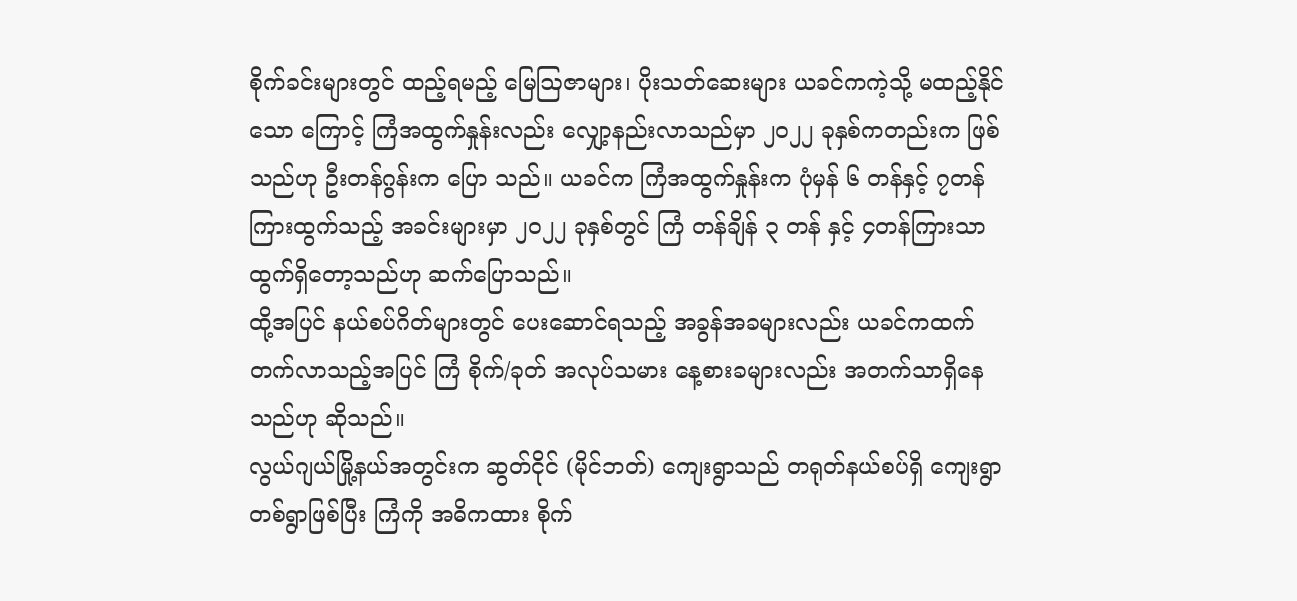စိုက်ခင်းများတွင် ထည့်ရမည့် မြေဩဇာများ၊ ပိုးသတ်ဆေးများ ယခင်ကကဲ့သို့ မထည့်နိုင်သော ကြောင့် ကြံအထွက်နှုန်းလည်း လျှော့နည်းလာသည်မှာ ၂၀၂၂ ခုနှစ်ကတည်းက ဖြစ်သည်ဟု ဦးတန်ဂွန်းက ပြော သည်။ ယခင်က ကြံအထွက်နှုန်းက ပုံမှန် ၆ တန်နှင့် ၇တန်ကြားထွက်သည့် အခင်းများမှာ ၂၀၂၂ ခုနှစ်တွင် ကြံ တန်ချိန် ၃ တန် နှင့် ၄တန်ကြားသာ ထွက်ရှိတော့သည်ဟု ဆက်ပြောသည်။
ထို့အပြင် နယ်စပ်ဂိတ်များတွင် ပေးဆောင်ရသည့် အခွန်အခများလည်း ယခင်ကထက် တက်လာသည့်အပြင် ကြံ စိုက်/ခုတ် အလုပ်သမား နေ့စားခများလည်း အတက်သာရှိနေသည်ဟု ဆိုသည်။
လွယ်ဂျယ်မြို့နယ်အတွင်းက ဆွတ်ငိုင် (မိုင်ဘတ်) ကျေးရွာသည် တရုတ်နယ်စပ်ရှိ ကျေးရွာတစ်ရွာဖြစ်ပြီး ကြံကို အဓိကထား စိုက်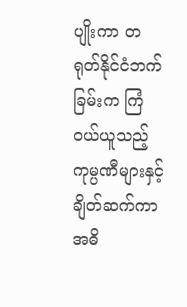ပျိုးကာ တရုတ်နိုင်ငံဘက်ခြမ်းက ကြံဝယ်ယူသည့် ကုမ္ပဏီများနှင့် ချိတ်ဆက်ကာ အဓိ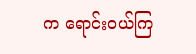က ရောင်းဝယ်ကြ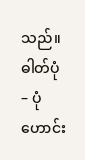သည်။
ဓါတ်ပုံ – ပုံဟောင်း